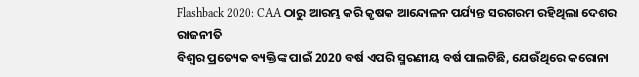Flashback 2020: CAA ଠାରୁ ଆରମ୍ଭ କରି କୃଷକ ଆନ୍ଦୋଳନ ପର୍ଯ୍ୟନ୍ତ ସରଗରମ ରହିଥିଲା ଦେଶର ରାଜନୀତି
ବିଶ୍ୱର ପ୍ରତ୍ୟେକ ବ୍ୟକ୍ତିଙ୍କ ପାଇଁ 2020 ବର୍ଷ ଏପରି ସ୍ମରଣୀୟ ବର୍ଷ ପାଲଟିଛି, ଯେଉଁଥିରେ କରୋନା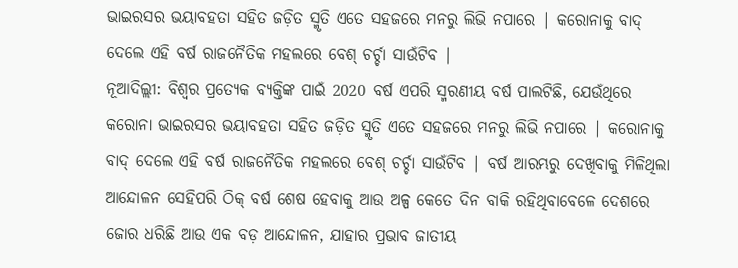ଭାଇରସର ଭୟାବହତା ସହିତ ଜଡ଼ିତ ସ୍ମୃତି ଏତେ ସହଜରେ ମନରୁ ଲିଭି ନପାରେ | କରୋନାକୁ ବାଦ୍ ଦେଲେ ଏହି ବର୍ଷ ରାଜନୈତିକ ମହଲରେ ବେଶ୍ ଚର୍ଚ୍ଚା ସାଉଁଟିବ |
ନୂଆଦିଲ୍ଲୀ: ବିଶ୍ୱର ପ୍ରତ୍ୟେକ ବ୍ୟକ୍ତିଙ୍କ ପାଇଁ 2020 ବର୍ଷ ଏପରି ସ୍ମରଣୀୟ ବର୍ଷ ପାଲଟିଛି, ଯେଉଁଥିରେ କରୋନା ଭାଇରସର ଭୟାବହତା ସହିତ ଜଡ଼ିତ ସ୍ମୃତି ଏତେ ସହଜରେ ମନରୁ ଲିଭି ନପାରେ | କରୋନାକୁ ବାଦ୍ ଦେଲେ ଏହି ବର୍ଷ ରାଜନୈତିକ ମହଲରେ ବେଶ୍ ଚର୍ଚ୍ଚା ସାଉଁଟିବ | ବର୍ଷ ଆରମ୍ଭରୁ ଦେଖିବାକୁ ମିଳିଥିଲା ଆନ୍ଦୋଳନ ସେହିପରି ଠିକ୍ ବର୍ଷ ଶେଷ ହେବାକୁ ଆଉ ଅଳ୍ପ କେତେ ଦିନ ବାକି ରହିଥିବାବେଳେ ଦେଶରେ ଜୋର ଧରିଛି ଆଉ ଏକ ବଡ଼ ଆନ୍ଦୋଳନ, ଯାହାର ପ୍ରଭାବ ଜାତୀୟ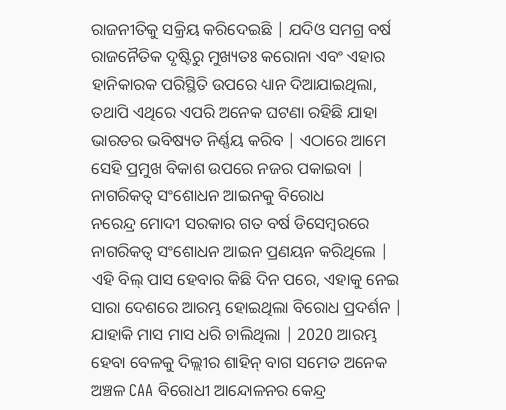ରାଜନୀତିକୁ ସକ୍ରିୟ କରିଦେଇଛି | ଯଦିଓ ସମଗ୍ର ବର୍ଷ ରାଜନୈତିକ ଦୃଷ୍ଟିରୁ ମୁଖ୍ୟତଃ କରୋନା ଏବଂ ଏହାର ହାନିକାରକ ପରିସ୍ଥିତି ଉପରେ ଧ୍ୟାନ ଦିଆଯାଇଥିଲା, ତଥାପି ଏଥିରେ ଏପରି ଅନେକ ଘଟଣା ରହିଛି ଯାହା ଭାରତର ଭବିଷ୍ୟତ ନିର୍ଣ୍ଣୟ କରିବ | ଏଠାରେ ଆମେ ସେହି ପ୍ରମୁଖ ବିକାଶ ଉପରେ ନଜର ପକାଇବା |
ନାଗରିକତ୍ୱ ସଂଶୋଧନ ଆଇନକୁ ବିରୋଧ
ନରେନ୍ଦ୍ର ମୋଦୀ ସରକାର ଗତ ବର୍ଷ ଡିସେମ୍ବରରେ ନାଗରିକତ୍ୱ ସଂଶୋଧନ ଆଇନ ପ୍ରଣୟନ କରିଥିଲେ | ଏହି ବିଲ୍ ପାସ ହେବାର କିଛି ଦିନ ପରେ, ଏହାକୁ ନେଇ ସାରା ଦେଶରେ ଆରମ୍ଭ ହୋଇଥିଲା ବିରୋଧ ପ୍ରଦର୍ଶନ | ଯାହାକି ମାସ ମାସ ଧରି ଚାଲିଥିଲା | 2020 ଆରମ୍ଭ ହେବା ବେଳକୁ ଦିଲ୍ଲୀର ଶାହିନ୍ ବାଗ ସମେତ ଅନେକ ଅଞ୍ଚଳ CAA ବିରୋଧୀ ଆନ୍ଦୋଳନର କେନ୍ଦ୍ର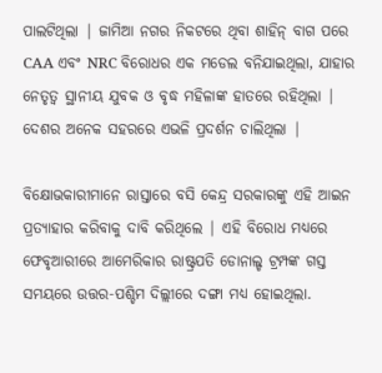ପାଲଟିଥିଲା | ଜାମିଆ ନଗର ନିକଟରେ ଥିବା ଶାହିନ୍ ବାଗ ପରେ CAA ଏବଂ NRC ବିରୋଧର ଏକ ମଡେଲ ବନିଯାଇଥିଲା, ଯାହାର ନେତୃତ୍ୱ ସ୍ଥାନୀୟ ଯୁବକ ଓ ବୃଦ୍ଧ ମହିଳାଙ୍କ ହାତରେ ରହିଥିଲା | ଦେଶର ଅନେକ ସହରରେ ଏଭଳି ପ୍ରଦର୍ଶନ ଚାଲିଥିଲା |

ବିକ୍ଷୋଭକାରୀମାନେ ରାସ୍ତାରେ ବସି କେନ୍ଦ୍ର ସରକାରଙ୍କୁ ଏହି ଆଇନ ପ୍ରତ୍ୟାହାର କରିବାକୁ ଦାବି କରିଥିଲେ | ଏହି ବିରୋଧ ମଧ୍ୟରେ ଫେବୃଆରୀରେ ଆମେରିକାର ରାଷ୍ଟ୍ରପତି ଡୋନାଲ୍ଡ ଟ୍ରମ୍ପଙ୍କ ଗସ୍ତ ସମୟରେ ଉତ୍ତର-ପଶ୍ଚିମ ଦିଲ୍ଲୀରେ ଦଙ୍ଗା ମଧ୍ୟ ହୋଇଥିଲା.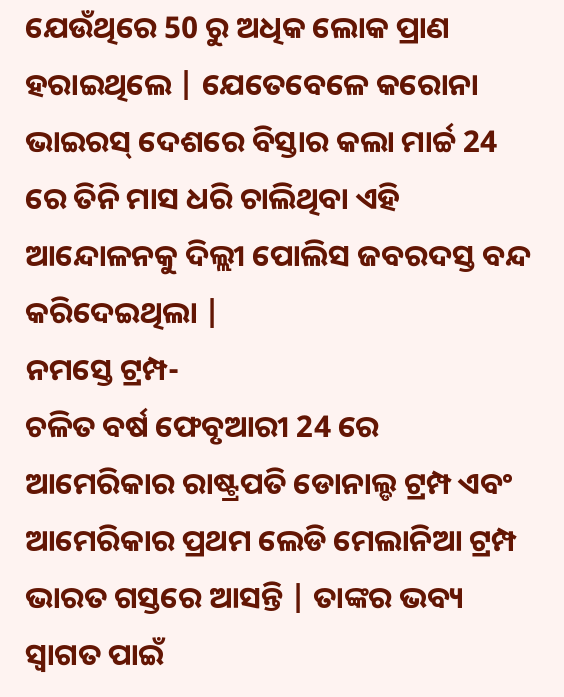ଯେଉଁଥିରେ 50 ରୁ ଅଧିକ ଲୋକ ପ୍ରାଣ ହରାଇଥିଲେ | ଯେତେବେଳେ କରୋନା ଭାଇରସ୍ ଦେଶରେ ବିସ୍ତାର କଲା ମାର୍ଚ୍ଚ 24 ରେ ତିନି ମାସ ଧରି ଚାଲିଥିବା ଏହି ଆନ୍ଦୋଳନକୁ ଦିଲ୍ଲୀ ପୋଲିସ ଜବରଦସ୍ତ ବନ୍ଦ କରିଦେଇଥିଲା |
ନମସ୍ତେ ଟ୍ରମ୍ପ-
ଚଳିତ ବର୍ଷ ଫେବୃଆରୀ 24 ରେ ଆମେରିକାର ରାଷ୍ଟ୍ରପତି ଡୋନାଲ୍ଡ ଟ୍ରମ୍ପ ଏବଂ ଆମେରିକାର ପ୍ରଥମ ଲେଡି ମେଲାନିଆ ଟ୍ରମ୍ପ ଭାରତ ଗସ୍ତରେ ଆସନ୍ତି | ତାଙ୍କର ଭବ୍ୟ ସ୍ୱାଗତ ପାଇଁ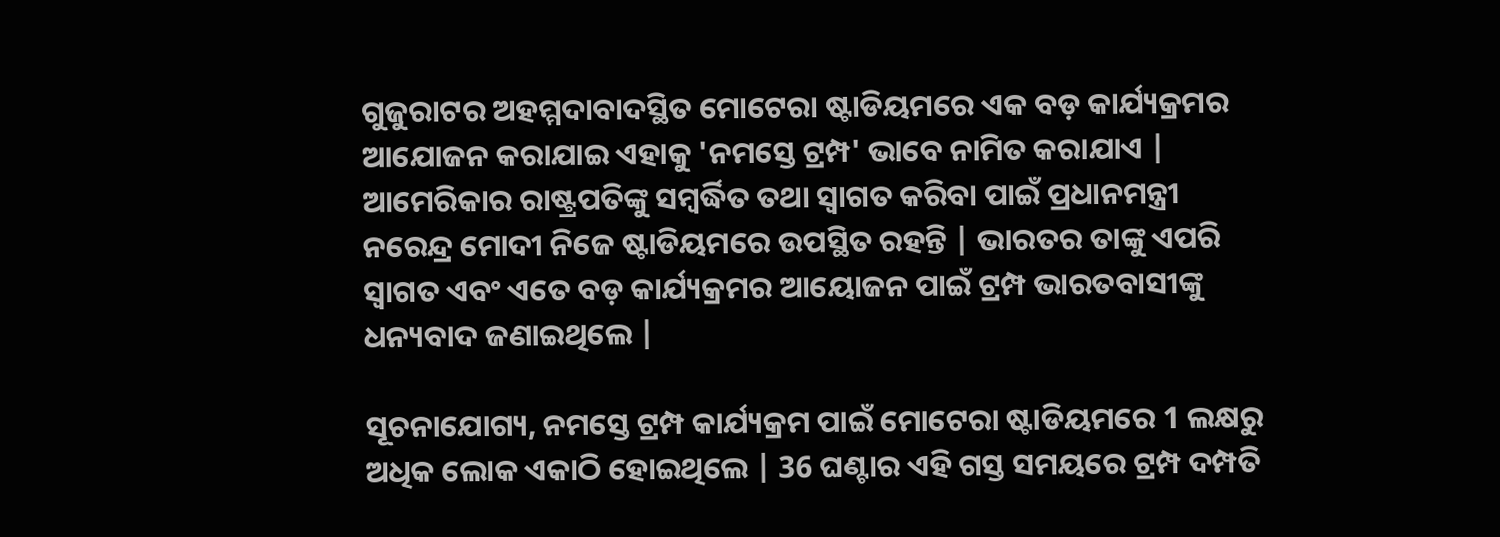ଗୁଜୁରାଟର ଅହମ୍ମଦାବାଦସ୍ଥିତ ମୋଟେରା ଷ୍ଟାଡିୟମରେ ଏକ ବଡ଼ କାର୍ଯ୍ୟକ୍ରମର ଆଯୋଜନ କରାଯାଇ ଏହାକୁ 'ନମସ୍ତେ ଟ୍ରମ୍ପ' ଭାବେ ନାମିତ କରାଯାଏ | ଆମେରିକାର ରାଷ୍ଟ୍ରପତିଙ୍କୁ ସମ୍ବର୍ଦ୍ଧିତ ତଥା ସ୍ୱାଗତ କରିବା ପାଇଁ ପ୍ରଧାନମନ୍ତ୍ରୀ ନରେନ୍ଦ୍ର ମୋଦୀ ନିଜେ ଷ୍ଟାଡିୟମରେ ଉପସ୍ଥିତ ରହନ୍ତି | ଭାରତର ତାଙ୍କୁ ଏପରି ସ୍ୱାଗତ ଏବଂ ଏତେ ବଡ଼ କାର୍ଯ୍ୟକ୍ରମର ଆୟୋଜନ ପାଇଁ ଟ୍ରମ୍ପ ଭାରତବାସୀଙ୍କୁ ଧନ୍ୟବାଦ ଜଣାଇଥିଲେ |

ସୂଚନାଯୋଗ୍ୟ, ନମସ୍ତେ ଟ୍ରମ୍ପ କାର୍ଯ୍ୟକ୍ରମ ପାଇଁ ମୋଟେରା ଷ୍ଟାଡିୟମରେ 1 ଲକ୍ଷରୁ ଅଧିକ ଲୋକ ଏକାଠି ହୋଇଥିଲେ | 36 ଘଣ୍ଟାର ଏହି ଗସ୍ତ ସମୟରେ ଟ୍ରମ୍ପ ଦମ୍ପତି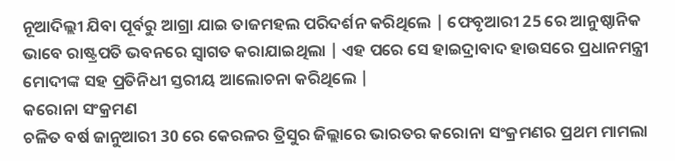ନୂଆଦିଲ୍ଲୀ ଯିବା ପୂର୍ବରୁ ଆଗ୍ରା ଯାଇ ତାଜମହଲ ପରିଦର୍ଶନ କରିଥିଲେ | ଫେବୃଆରୀ 25 ରେ ଆନୁଷ୍ଠାନିକ ଭାବେ ରାଷ୍ଟ୍ରପତି ଭବନରେ ସ୍ୱାଗତ କରାଯାଇଥିଲା | ଏହ ପରେ ସେ ହାଇଦ୍ରାବାଦ ହାଉସରେ ପ୍ରଧାନମନ୍ତ୍ରୀ ମୋଦୀଙ୍କ ସହ ପ୍ରତିନିଧୀ ସ୍ତରୀୟ ଆଲୋଚନା କରିଥିଲେ |
କରୋନା ସଂକ୍ରମଣ
ଚଳିତ ବର୍ଷ ଜାନୁଆରୀ 30 ରେ କେରଳର ତ୍ରିସୁର ଜିଲ୍ଲାରେ ଭାରତର କରୋନା ସଂକ୍ରମଣର ପ୍ରଥମ ମାମଲା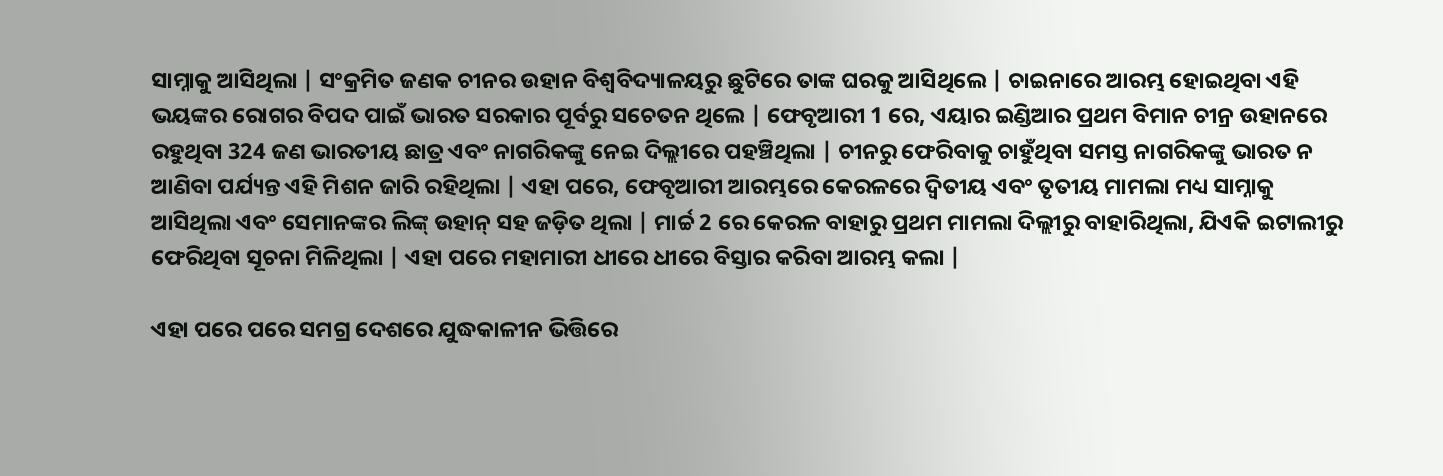ସାମ୍ନାକୁ ଆସିଥିଲା | ସଂକ୍ରମିତ ଜଣକ ଚୀନର ଉହାନ ବିଶ୍ୱବିଦ୍ୟାଳୟରୁ ଛୁଟିରେ ତାଙ୍କ ଘରକୁ ଆସିଥିଲେ | ଚାଇନାରେ ଆରମ୍ଭ ହୋଇଥିବା ଏହି ଭୟଙ୍କର ରୋଗର ବିପଦ ପାଇଁ ଭାରତ ସରକାର ପୂର୍ବରୁ ସଚେତନ ଥିଲେ | ଫେବୃଆରୀ 1 ରେ, ଏୟାର ଇଣ୍ଡିଆର ପ୍ରଥମ ବିମାନ ଚୀନ୍ର ଉହାନରେ ରହୁଥିବା 324 ଜଣ ଭାରତୀୟ ଛାତ୍ର ଏବଂ ନାଗରିକଙ୍କୁ ନେଇ ଦିଲ୍ଲୀରେ ପହଞ୍ଚିଥିଲା | ଚୀନରୁ ଫେରିବାକୁ ଚାହୁଁଥିବା ସମସ୍ତ ନାଗରିକଙ୍କୁ ଭାରତ ନ ଆଣିବା ପର୍ଯ୍ୟନ୍ତ ଏହି ମିଶନ ଜାରି ରହିଥିଲା | ଏହା ପରେ, ଫେବୃଆରୀ ଆରମ୍ଭରେ କେରଳରେ ଦ୍ୱିତୀୟ ଏବଂ ତୃତୀୟ ମାମଲା ମଧ୍ୟ ସାମ୍ନାକୁ ଆସିଥିଲା ଏବଂ ସେମାନଙ୍କର ଲିଙ୍କ୍ ଉହାନ୍ ସହ ଜଡ଼ିତ ଥିଲା | ମାର୍ଚ୍ଚ 2 ରେ କେରଳ ବାହାରୁ ପ୍ରଥମ ମାମଲା ଦିଲ୍ଲୀରୁ ବାହାରିଥିଲା, ଯିଏକି ଇଟାଲୀରୁ ଫେରିଥିବା ସୂଚନା ମିଳିଥିଲା | ଏହା ପରେ ମହାମାରୀ ଧୀରେ ଧୀରେ ବିସ୍ତାର କରିବା ଆରମ୍ଭ କଲା |

ଏହା ପରେ ପରେ ସମଗ୍ର ଦେଶରେ ଯୁଦ୍ଧକାଳୀନ ଭିତ୍ତିରେ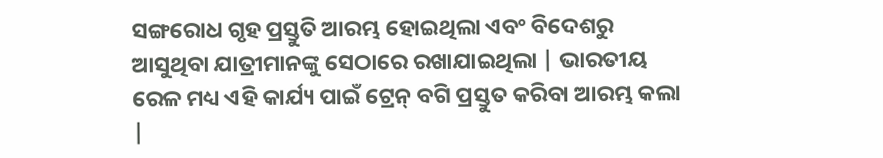ସଙ୍ଗରୋଧ ଗୃହ ପ୍ରସ୍ତୁତି ଆରମ୍ଭ ହୋଇଥିଲା ଏବଂ ବିଦେଶରୁ ଆସୁଥିବା ଯାତ୍ରୀମାନଙ୍କୁ ସେଠାରେ ରଖାଯାଇଥିଲା | ଭାରତୀୟ ରେଳ ମଧ୍ୟ ଏହି କାର୍ଯ୍ୟ ପାଇଁ ଟ୍ରେନ୍ ବଗି ପ୍ରସ୍ତୁତ କରିବା ଆରମ୍ଭ କଲା |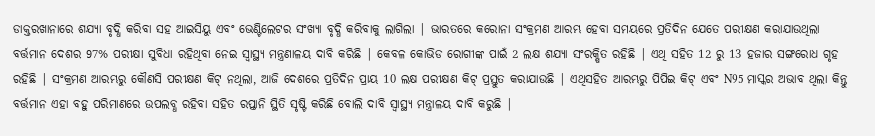ଡାକ୍ତରଖାନାରେ ଶଯ୍ୟା ବୃଦ୍ଧି କରିବା ସହ ଆଇସିୟୁ ଏବଂ ଭେଣ୍ଟିଲେଟର ସଂଖ୍ୟା ବୃଦ୍ଧି କରିବାକୁ ଲାଗିଲା | ଭାରତରେ କରୋନା ସଂକ୍ରମଣ ଆରମ୍ଭ ହେବା ସମୟରେ ପ୍ରତିଦିନ ଯେତେ ପରୀକ୍ଷଣ କରାଯାଉଥିଲା ବର୍ତ୍ତମାନ ଦେଶର 97% ପରୀକ୍ଷା ସୁବିଧା ରହିଥିବା ନେଇ ସ୍ୱାସ୍ଥ୍ୟ ମନ୍ତ୍ରଣାଳୟ ଦାବି କରିଛି | କେବଳ କୋଭିଡ ରୋଗୀଙ୍କ ପାଇଁ 2 ଲକ୍ଷ ଶଯ୍ୟା ସଂରକ୍ଷିତ ରହିଛି | ଏଥି ସହିତ 12 ରୁ 13 ହଜାର ସଙ୍ଗରୋଧ ଗୃହ ରହିଛି | ସଂକ୍ରମଣ ଆରମ୍ଭରୁ କୌଣସି ପରୀକ୍ଷଣ କିଟ୍ ନଥିଲା, ଆଜି ଦେଶରେ ପ୍ରତିଦିନ ପ୍ରାୟ 10 ଲକ୍ଷ ପରୀକ୍ଷଣ କିଟ୍ ପ୍ରସ୍ତୁତ କରାଯାଉଛି | ଏଥିସହିତ ଆରମ୍ଭରୁ ପିପିଇ କିଟ୍ ଏବଂ N95 ମାସ୍କର ଅଭାବ ଥିଲା କିନ୍ତୁ ବର୍ତ୍ତମାନ ଏହା ବହୁ ପରିମାଣରେ ଉପଲବ୍ଧ ରହିବା ସହିତ ରପ୍ତାନି ସ୍ଥିତି ସୃଷ୍ଟି କରିଛି ବୋଲି ଦାବି ସ୍ୱାସ୍ଥ୍ୟ ମନ୍ତ୍ରାଳୟ ଦାବି କରୁଛି |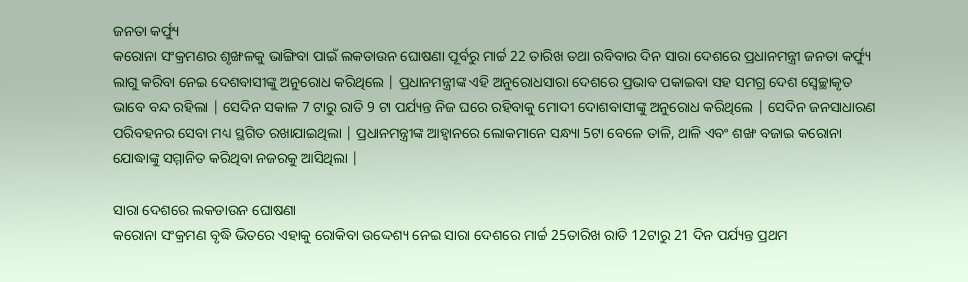ଜନତା କର୍ଫ୍ୟୁ
କରୋନା ସଂକ୍ରମଣର ଶୃଙ୍ଖଳକୁ ଭାଙ୍ଗିବା ପାଇଁ ଲକଡାଉନ ଘୋଷଣା ପୂର୍ବରୁ ମାର୍ଚ୍ଚ 22 ତାରିଖ ତଥା ରବିବାର ଦିନ ସାରା ଦେଶରେ ପ୍ରଧାନମନ୍ତ୍ରୀ ଜନତା କର୍ଫ୍ୟୁ ଲାଗୁ କରିବା ନେଇ ଦେଶବାସୀଙ୍କୁ ଅନୁରୋଧ କରିଥିଲେ | ପ୍ରଧାନମନ୍ତ୍ରୀଙ୍କ ଏହି ଅନୁରୋଧସାରା ଦେଶରେ ପ୍ରଭାବ ପକାଇବା ସହ ସମଗ୍ର ଦେଶ ସ୍ୱେଚ୍ଛାକୃତ ଭାବେ ବନ୍ଦ ରହିଲା | ସେଦିନ ସକାଳ 7 ଟାରୁ ରାତି 9 ଟା ପର୍ଯ୍ୟନ୍ତ ନିଜ ଘରେ ରହିବାକୁ ମୋଦୀ ଦୋଶବାସୀଙ୍କୁ ଅନୁରୋଧ କରିଥିଲେ | ସେଦିନ ଜନସାଧାରଣ ପରିବହନର ସେବା ମଧ୍ୟ ସ୍ଥଗିତ ରଖାଯାଇଥିଲା | ପ୍ରଧାନମନ୍ତ୍ରୀଙ୍କ ଆହ୍ୱାନରେ ଲୋକମାନେ ସନ୍ଧ୍ୟା 5ଟା ବେଳେ ତାଳି, ଥାଳି ଏବଂ ଶଙ୍ଖ ବଜାଇ କରୋନା ଯୋଦ୍ଧାଙ୍କୁ ସମ୍ମାନିତ କରିଥିବା ନଜରକୁ ଆସିଥିଲା |

ସାରା ଦେଶରେ ଲକଡାଉନ ଘୋଷଣା
କରୋନା ସଂକ୍ରମଣ ବୃଦ୍ଧି ଭିତରେ ଏହାକୁ ରୋକିବା ଉଦ୍ଦେଶ୍ୟ ନେଇ ସାରା ଦେଶରେ ମାର୍ଚ୍ଚ 25ତାରିଖ ରାତି 12ଟାରୁ 21 ଦିନ ପର୍ଯ୍ୟନ୍ତ ପ୍ରଥମ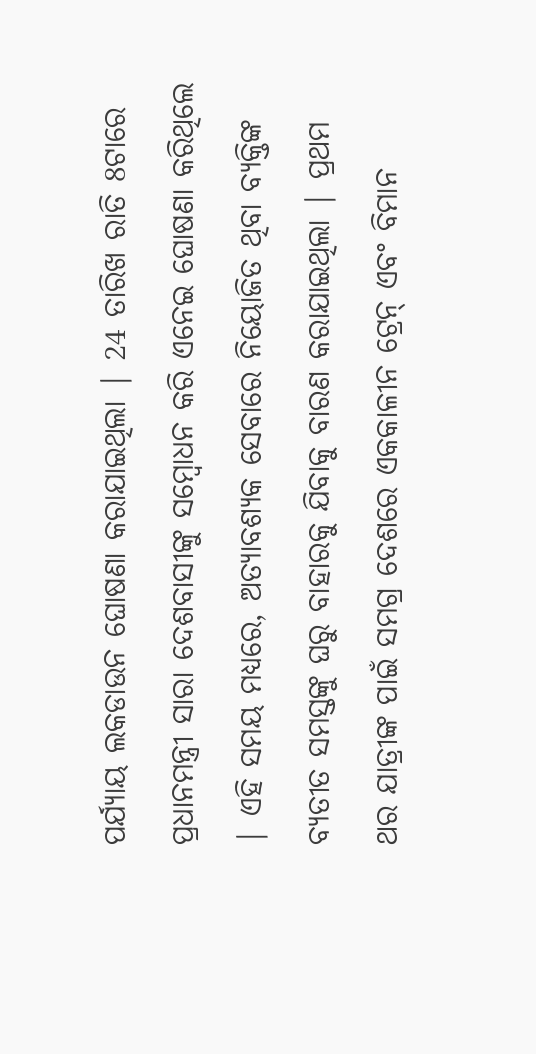ପର୍ଯ୍ୟାୟ ଲକଡାଉନ ଘୋଷଣା କରାଯାଇଥିଲା | 24 ତାରିଖ ରାତି 8ଟାରେ ପ୍ରଧାନମନ୍ତ୍ରୀ ସାରା ଦେଶବାସୀଙ୍କୁ ସମ୍ବୋଧନ କରି ଏନେଇ ଘୋଷଣା କରିଥିଲେ | ଏହି ସମୟ ମଧ୍ୟରେ, ଅତ୍ୟାବଶ୍ୟକ ସେବାରେ ନିୟୋଜିତ ଥିବା ବ୍ୟକ୍ତିଙ୍କ ବ୍ୟତୀତ ସମସ୍ତଙ୍କୁ ଘରୁ ବାହାରକୁ ଯିବାକୁ ବାରଣ କରାଯାଇଥିଲା | ପ୍ରଥମ ଥର ଯାତ୍ରୀଙ୍କ ପାଇଁ ସମଗ୍ର ଦେଶରେ ଏକକାଳୀନ ଟ୍ରେନ୍ ଏବଂ ବିମାନ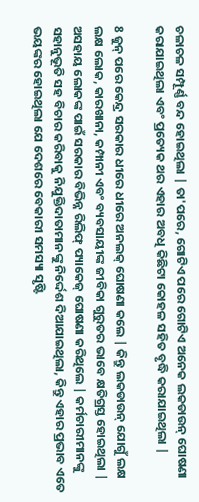ଚଳାଚଳ ସମ୍ପୂର୍ଣ୍ଣ ବନ୍ଦ ହୋଇଥିଲା | ତା'ପରେ, ଗୋଟିଏ ପରେ ଗୋଟିଏ ଅନେକ ଲକଡାଉନ୍ ଘୋଷଣା କରାଯାଇଥିଲା ଏବଂ ପ୍ରତ୍ୟେକ ଥର ଏହାର ଅବଧି କିଛିଟା କୋହଳ ସହିତ ବୃଦ୍ଧି କରାଯାଇଥିଲା |

8 ଜୁନ୍ ପରେ କେନ୍ଦ୍ର ସରକାର ଧୀରେ ଧୀରେ ଅନଲକ୍ ଘୋଷଣା କଲେ | କିନ୍ତୁ ଲକଡାଉନ୍ ଯୋଗୁଁ ଲକ୍ଷ ଲକ୍ଷ ଲୋକ, କାରଖାନା, କମ୍ପାନୀ ଏବଂ ବ୍ୟବସାୟୀଙ୍କ ଜୀବିକା ଗୁରୁତର ଭାବେ କ୍ଷତିଗ୍ରସ୍ତ ହୋଇଥିଲା | ଅସହାୟ ଲୋକଙ୍କ ପାଇଁ ସରକାର ବିଭିନ୍ନ ରିଲିଫ୍ ପ୍ୟାକେଜ୍ ଘୋଷଣା କରିଥିଲେ | କର୍ମଚାରୀମାନଙ୍କୁ ସହାନୁଭୂତି ସହ ବିଚାର କରିବାକୁ ନିଯୁକ୍ତିଦାତାମାନଙ୍କୁ ନିର୍ଦ୍ଦେଶ ଦିଆଯାଇଥିଲା, କିନ୍ତୁ ଏହାର ପ୍ରଭାବ ଏତେ ଭୟଙ୍କର ହୋଇଥିଲା ଯେ ଦେଶରେ ବେକାରୀ ସମସ୍ୟା ସୃଷ୍ଟି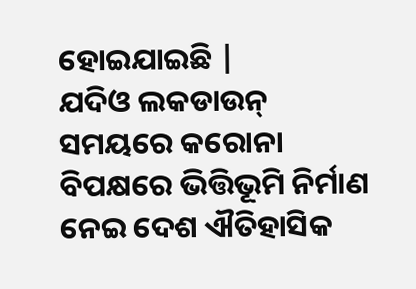ହୋଇଯାଇଛି |
ଯଦିଓ ଲକଡାଉନ୍ ସମୟରେ କରୋନା ବିପକ୍ଷରେ ଭିତ୍ତିଭୂମି ନିର୍ମାଣ ନେଇ ଦେଶ ଐତିହାସିକ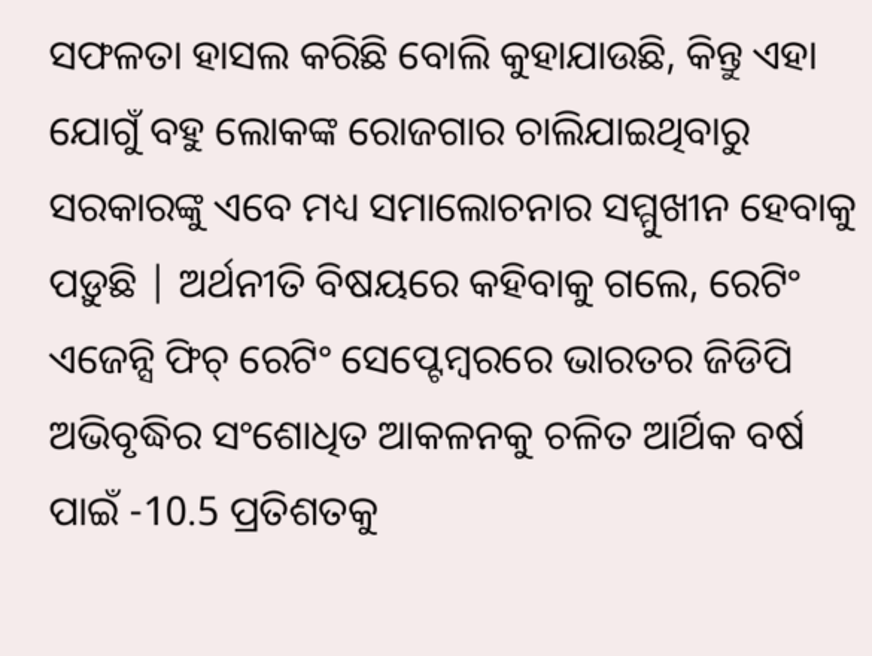ସଫଳତା ହାସଲ କରିଛି ବୋଲି କୁହାଯାଉଛି, କିନ୍ତୁ ଏହା ଯୋଗୁଁ ବହୁ ଲୋକଙ୍କ ରୋଜଗାର ଚାଲିଯାଇଥିବାରୁ ସରକାରଙ୍କୁ ଏବେ ମଧ୍ୟ ସମାଲୋଚନାର ସମ୍ମୁଖୀନ ହେବାକୁ ପଡ଼ୁଛି | ଅର୍ଥନୀତି ବିଷୟରେ କହିବାକୁ ଗଲେ, ରେଟିଂ ଏଜେନ୍ସି ଫିଚ୍ ରେଟିଂ ସେପ୍ଟେମ୍ବରରେ ଭାରତର ଜିଡିପି ଅଭିବୃଦ୍ଧିର ସଂଶୋଧିତ ଆକଳନକୁ ଚଳିତ ଆର୍ଥିକ ବର୍ଷ ପାଇଁ -10.5 ପ୍ରତିଶତକୁ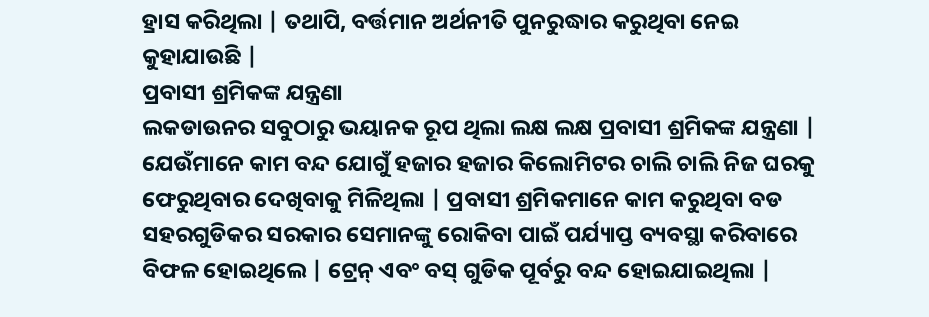ହ୍ରାସ କରିଥିଲା | ତଥାପି, ବର୍ତ୍ତମାନ ଅର୍ଥନୀତି ପୁନରୁଦ୍ଧାର କରୁଥିବା ନେଇ କୁହାଯାଉଛି |
ପ୍ରବାସୀ ଶ୍ରମିକଙ୍କ ଯନ୍ତ୍ରଣା
ଲକଡାଉନର ସବୁଠାରୁ ଭୟାନକ ରୂପ ଥିଲା ଲକ୍ଷ ଲକ୍ଷ ପ୍ରବାସୀ ଶ୍ରମିକଙ୍କ ଯନ୍ତ୍ରଣା | ଯେଉଁମାନେ କାମ ବନ୍ଦ ଯୋଗୁଁ ହଜାର ହଜାର କିଲୋମିଟର ଚାଲି ଚାଲି ନିଜ ଘରକୁ ଫେରୁଥିବାର ଦେଖିବାକୁ ମିଳିଥିଲା | ପ୍ରବାସୀ ଶ୍ରମିକମାନେ କାମ କରୁଥିବା ବଡ ସହରଗୁଡିକର ସରକାର ସେମାନଙ୍କୁ ରୋକିବା ପାଇଁ ପର୍ଯ୍ୟାପ୍ତ ବ୍ୟବସ୍ଥା କରିବାରେ ବିଫଳ ହୋଇଥିଲେ | ଟ୍ରେନ୍ ଏବଂ ବସ୍ ଗୁଡିକ ପୂର୍ବରୁ ବନ୍ଦ ହୋଇଯାଇଥିଲା |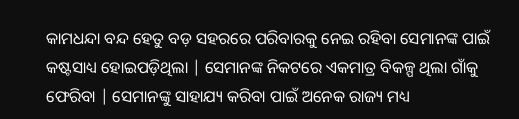କାମଧନ୍ଦା ବନ୍ଦ ହେତୁ ବଡ଼ ସହରରେ ପରିବାରକୁ ନେଇ ରହିବା ସେମାନଙ୍କ ପାଇଁ କଷ୍ଟସାଧ୍ୟ ହୋଇପଡ଼ିଥିଲା | ସେମାନଙ୍କ ନିକଟରେ ଏକମାତ୍ର ବିକଳ୍ପ ଥିଲା ଗାଁକୁ ଫେରିବା | ସେମାନଙ୍କୁ ସାହାଯ୍ୟ କରିବା ପାଇଁ ଅନେକ ରାଜ୍ୟ ମଧ୍ୟ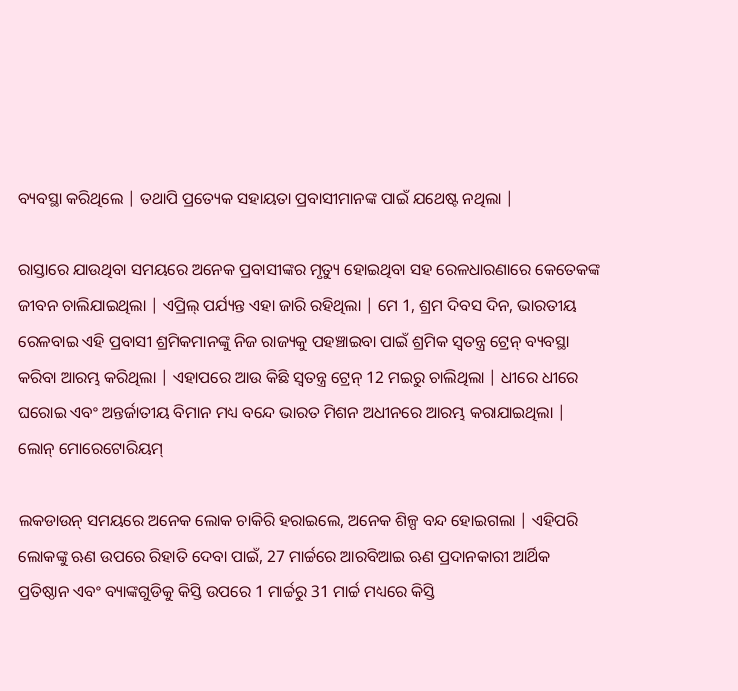ବ୍ୟବସ୍ଥା କରିଥିଲେ | ତଥାପି ପ୍ରତ୍ୟେକ ସହାୟତା ପ୍ରବାସୀମାନଙ୍କ ପାଇଁ ଯଥେଷ୍ଟ ନଥିଲା |

ରାସ୍ତାରେ ଯାଉଥିବା ସମୟରେ ଅନେକ ପ୍ରବାସୀଙ୍କର ମୃତ୍ୟୁ ହୋଇଥିବା ସହ ରେଳଧାରଣାରେ କେତେକଙ୍କ ଜୀବନ ଚାଲିଯାଇଥିଲା | ଏପ୍ରିଲ୍ ପର୍ଯ୍ୟନ୍ତ ଏହା ଜାରି ରହିଥିଲା | ମେ 1, ଶ୍ରମ ଦିବସ ଦିନ, ଭାରତୀୟ ରେଳବାଇ ଏହି ପ୍ରବାସୀ ଶ୍ରମିକମାନଙ୍କୁ ନିଜ ରାଜ୍ୟକୁ ପହଞ୍ଚାଇବା ପାଇଁ ଶ୍ରମିକ ସ୍ୱତନ୍ତ୍ର ଟ୍ରେନ୍ ବ୍ୟବସ୍ଥା କରିବା ଆରମ୍ଭ କରିଥିଲା | ଏହାପରେ ଆଉ କିଛି ସ୍ୱତନ୍ତ୍ର ଟ୍ରେନ୍ 12 ମଇରୁ ଚାଲିଥିଲା | ଧୀରେ ଧୀରେ ଘରୋଇ ଏବଂ ଅନ୍ତର୍ଜାତୀୟ ବିମାନ ମଧ୍ୟ ବନ୍ଦେ ଭାରତ ମିଶନ ଅଧୀନରେ ଆରମ୍ଭ କରାଯାଇଥିଲା |
ଲୋନ୍ ମୋରେଟୋରିୟମ୍

ଲକଡାଉନ୍ ସମୟରେ ଅନେକ ଲୋକ ଚାକିରି ହରାଇଲେ, ଅନେକ ଶିଳ୍ପ ବନ୍ଦ ହୋଇଗଲା | ଏହିପରି ଲୋକଙ୍କୁ ଋଣ ଉପରେ ରିହାତି ଦେବା ପାଇଁ, 27 ମାର୍ଚ୍ଚରେ ଆରବିଆଇ ଋଣ ପ୍ରଦାନକାରୀ ଆର୍ଥିକ ପ୍ରତିଷ୍ଠାନ ଏବଂ ବ୍ୟାଙ୍କଗୁଡିକୁ କିସ୍ତି ଉପରେ 1 ମାର୍ଚ୍ଚରୁ 31 ମାର୍ଚ୍ଚ ମଧ୍ୟରେ କିସ୍ତି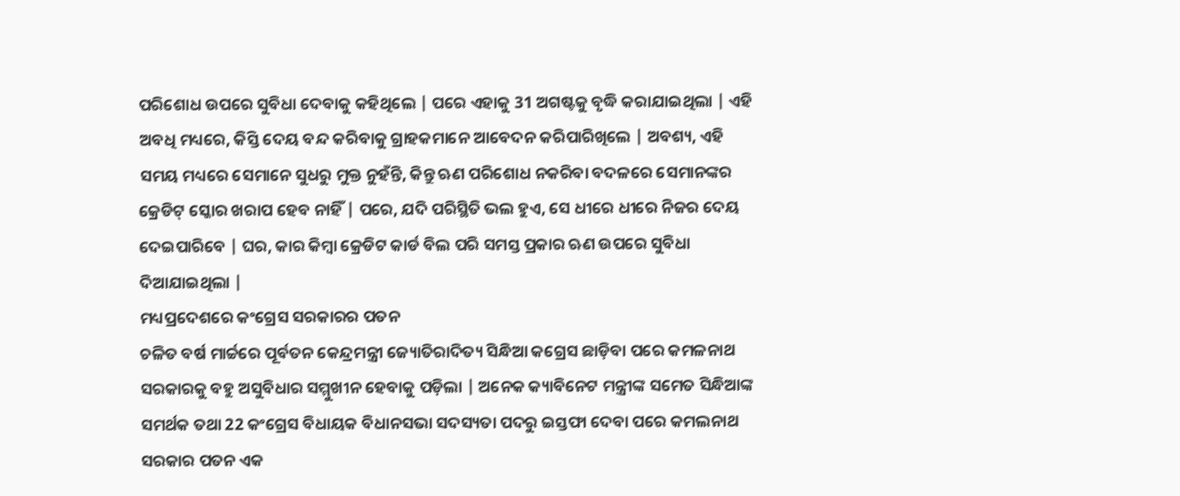ପରିଶୋଧ ଉପରେ ସୁବିଧା ଦେବାକୁ କହିଥିଲେ | ପରେ ଏହାକୁ 31 ଅଗଷ୍ଟକୁ ବୃଦ୍ଧି କରାଯାଇଥିଲା | ଏହି ଅବଧି ମଧ୍ୟରେ, କିସ୍ତି ଦେୟ ବନ୍ଦ କରିବାକୁ ଗ୍ରାହକମାନେ ଆବେଦନ କରିପାରିଖିଲେ | ଅବଶ୍ୟ, ଏହି ସମୟ ମଧ୍ୟରେ ସେମାନେ ସୁଧରୁ ମୁକ୍ତ ନୁହଁନ୍ତି, କିନ୍ତୁ ଋଣ ପରିଶୋଧ ନକରିବା ବଦଳରେ ସେମାନଙ୍କର କ୍ରେଡିଟ୍ ସ୍କୋର ଖରାପ ହେବ ନାହିଁ | ପରେ, ଯଦି ପରିସ୍ଥିତି ଭଲ ହୁଏ, ସେ ଧୀରେ ଧୀରେ ନିଜର ଦେୟ ଦେଇପାରିବେ | ଘର, କାର କିମ୍ବା କ୍ରେଡିଟ କାର୍ଡ ବିଲ ପରି ସମସ୍ତ ପ୍ରକାର ଋଣ ଉପରେ ସୁବିଧା ଦିଆଯାଇଥିଲା |
ମଧ୍ୟପ୍ରଦେଶରେ କଂଗ୍ରେସ ସରକାରର ପତନ
ଚଳିତ ବର୍ଷ ମାର୍ଚ୍ଚରେ ପୂର୍ବତନ କେନ୍ଦ୍ରମନ୍ତ୍ରୀ ଜ୍ୟୋତିରାଦିତ୍ୟ ସିନ୍ଧିଆ କଗ୍ରେସ ଛାଡ଼ିବା ପରେ କମଳନାଥ ସରକାରକୁ ବହୁ ଅସୁବିଧାର ସମ୍ମୁଖୀନ ହେବାକୁ ପଡ଼ିଲା | ଅନେକ କ୍ୟାବିନେଟ ମନ୍ତ୍ରୀଙ୍କ ସମେତ ସିନ୍ଧିଆଙ୍କ ସମର୍ଥକ ତଥା 22 କଂଗ୍ରେସ ବିଧାୟକ ବିଧାନସଭା ସଦସ୍ୟତା ପଦରୁ ଇସ୍ତଫା ଦେବା ପରେ କମଲନାଥ ସରକାର ପତନ ଏକ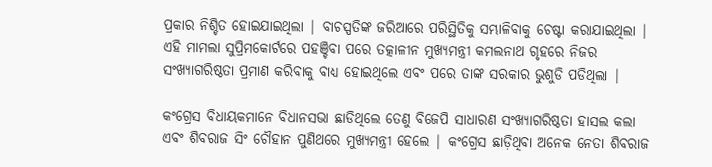ପ୍ରକାର ନିଶ୍ଚିତ ହୋଇଯାଇଥିଲା | ବାଚସ୍ପତିଙ୍କ ଜରିଆରେ ପରିସ୍ଥିତିକୁ ସମ୍ଭାଳିବାକୁ ଚେଷ୍ଟା କରାଯାଇଥିଲା | ଏହି ମାମଲା ସୁପ୍ରିମକୋର୍ଟରେ ପହଞ୍ଚିବା ପରେ ତତ୍କାଳୀନ ମୁଖ୍ୟମନ୍ତ୍ରୀ କମଲନାଥ ଗୃହରେ ନିଜର ସଂଖ୍ୟାଗରିଷ୍ଠତା ପ୍ରମାଣ କରିବାକୁ ବାଧ୍ୟ ହୋଇଥିଲେ ଏବଂ ପରେ ତାଙ୍କ ସରକାର ଭୁଶୁଡି ପଡିଥିଲା |

କଂଗ୍ରେସ ବିଧାୟକମାନେ ବିଧାନସଭା ଛାଡିଥିଲେ ତେଣୁ ବିଜେପି ସାଧାରଣ ସଂଖ୍ୟାଗରିଷ୍ଠତା ହାସଲ କଲା ଏବଂ ଶିବରାଜ ସିଂ ଚୌହାନ ପୁଣିଥରେ ମୁଖ୍ୟମନ୍ତ୍ରୀ ହେଲେ | କଂଗ୍ରେସ ଛାଡ଼ିଥିବା ଅନେକ ନେତା ଶିବରାଜ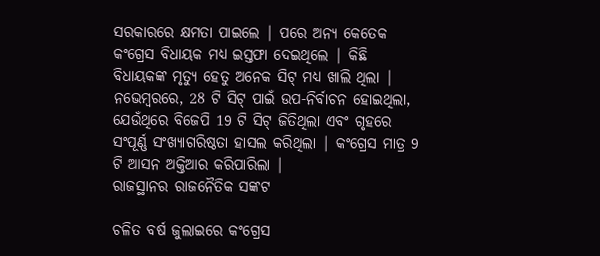ସରକାରରେ କ୍ଷମତା ପାଇଲେ | ପରେ ଅନ୍ୟ କେତେକ କଂଗ୍ରେସ ବିଧାୟକ ମଧ୍ୟ ଇସ୍ତଫା ଦେଇଥିଲେ | କିଛି ବିଧାୟକଙ୍କ ମୃତ୍ୟୁ ହେତୁ ଅନେକ ସିଟ୍ ମଧ୍ୟ ଖାଲି ଥିଲା | ନଭେମ୍ବରରେ, 28 ଟି ସିଟ୍ ପାଇଁ ଉପ-ନିର୍ବାଚନ ହୋଇଥିଲା, ଯେଉଁଥିରେ ବିଜେପି 19 ଟି ସିଟ୍ ଜିତିଥିଲା ଏବଂ ଗୃହରେ ସଂପୂର୍ଣ୍ଣ ସଂଖ୍ୟାଗରିଷ୍ଠତା ହାସଲ କରିଥିଲା | କଂଗ୍ରେସ ମାତ୍ର 9 ଟି ଆସନ ଅକ୍ତିଆର କରିପାରିଲା |
ରାଜସ୍ଥାନର ରାଜନୈତିକ ସଙ୍କଟ

ଚଳିତ ବର୍ଷ ଜୁଲାଇରେ କଂଗ୍ରେସ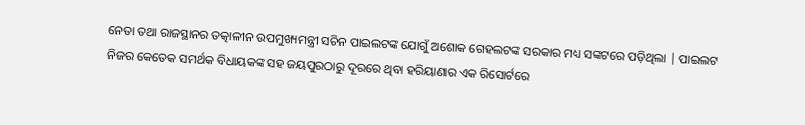ନେତା ତଥା ରାଜସ୍ଥାନର ତତ୍କାଳୀନ ଉପମୁଖ୍ୟମନ୍ତ୍ରୀ ସଚିନ ପାଇଲଟଙ୍କ ଯୋଗୁଁ ଅଶୋକ ଗେହଲଟଙ୍କ ସରକାର ମଧ୍ୟ ସଙ୍କଟରେ ପଡ଼ିଥିଲା | ପାଇଲଟ ନିଜର କେତେକ ସମର୍ଥକ ବିଧାୟକଙ୍କ ସହ ଜୟପୁରଠାରୁ ଦୂରରେ ଥିବା ହରିୟାଣାର ଏକ ରିସୋର୍ଟରେ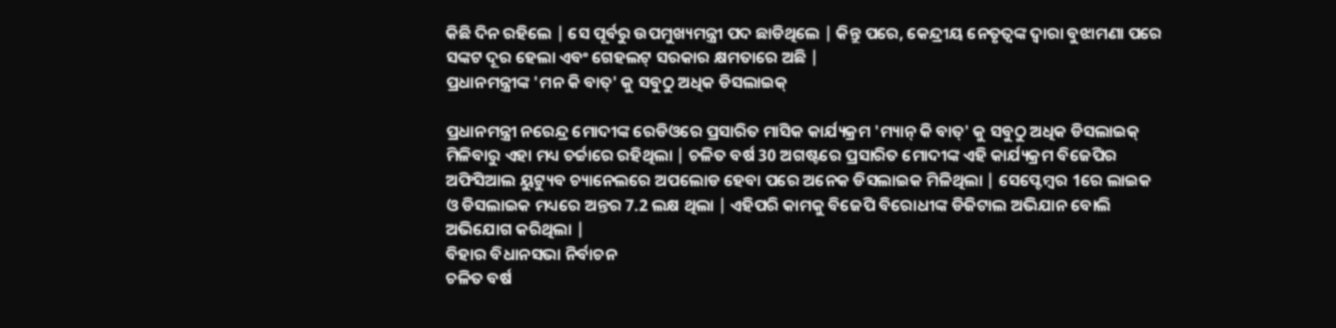କିଛି ଦିନ ରହିଲେ | ସେ ପୂର୍ବରୁ ଉପମୁଖ୍ୟମନ୍ତ୍ରୀ ପଦ ଛାଡିଥିଲେ | କିନ୍ତୁ ପରେ, କେନ୍ଦ୍ରୀୟ ନେତୃତ୍ୱଙ୍କ ଦ୍ୱାରା ବୁଝାମଣା ପରେ ସଙ୍କଟ ଦୂର ହେଲା ଏବଂ ଗେହଲଟ୍ ସରକାର କ୍ଷମତାରେ ଅଛି |
ପ୍ରଧାନମନ୍ତ୍ରୀଙ୍କ 'ମନ କି ବାତ୍' କୁ ସବୁଠୁ ଅଧିକ ଡିସଲାଇକ୍

ପ୍ରଧାନମନ୍ତ୍ରୀ ନରେନ୍ଦ୍ର ମୋଦୀଙ୍କ ରେଡିଓରେ ପ୍ରସାରିତ ମାସିକ କାର୍ଯ୍ୟକ୍ରମ 'ମ୍ୟାନ୍ କି ବାତ୍' କୁ ସବୁଠୁ ଅଧିକ ଡିସଲାଇକ୍ ମିଳିବାରୁ ଏହା ମଧ୍ୟ ଚର୍ଚ୍ଚାରେ ରହିଥିଲା | ଚଳିତ ବର୍ଷ 30 ଅଗଷ୍ଟରେ ପ୍ରସାରିତ ମୋଦୀଙ୍କ ଏହି କାର୍ଯ୍ୟକ୍ରମ ବିଜେପିର ଅଫିସିଆଲ ୟୁଟ୍ୟୁବ ଚ୍ୟାନେଲରେ ଅପଲୋଡ ହେବା ପରେ ଅନେକ ଡିସଲାଇକ ମିଳିଥିଲା | ସେପ୍ଟେମ୍ବର 1ରେ ଲାଇକ ଓ ଡିସଲାଇକ ମଧ୍ୟରେ ଅନ୍ତର 7.2 ଲକ୍ଷ ଥିଲା | ଏହିପରି କାମକୁ ବିଜେପି ବିରୋଧୀଙ୍କ ଡିଜିଟାଲ ଅଭିଯାନ ବୋଲି ଅଭିଯୋଗ କରିଥିଲା |
ବିହାର ବିଧାନସଭା ନିର୍ବାଚନ
ଚଳିତ ବର୍ଷ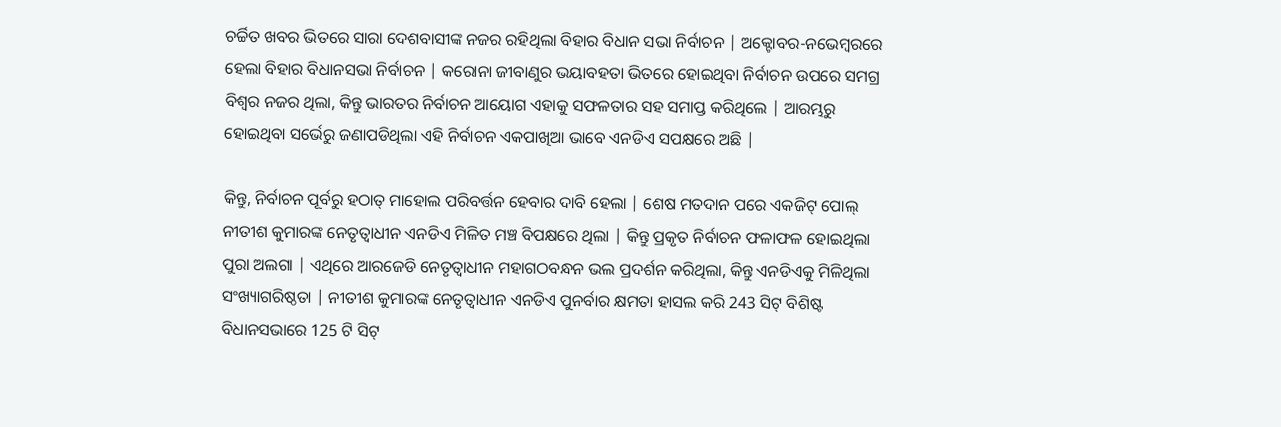ଚର୍ଚ୍ଚିତ ଖବର ଭିତରେ ସାରା ଦେଶବାସୀଙ୍କ ନଜର ରହିଥିଲା ବିହାର ବିଧାନ ସଭା ନିର୍ବାଚନ | ଅକ୍ଟୋବର-ନଭେମ୍ବରରେ ହେଲା ବିହାର ବିଧାନସଭା ନିର୍ବାଚନ | କରୋନା ଜୀବାଣୁର ଭୟାବହତା ଭିତରେ ହୋଇଥିବା ନିର୍ବାଚନ ଉପରେ ସମଗ୍ର ବିଶ୍ୱର ନଜର ଥିଲା, କିନ୍ତୁ ଭାରତର ନିର୍ବାଚନ ଆୟୋଗ ଏହାକୁ ସଫଳତାର ସହ ସମାପ୍ତ କରିଥିଲେ | ଆରମ୍ଭରୁ ହୋଇଥିବା ସର୍ଭେରୁ ଜଣାପଡିଥିଲା ଏହି ନିର୍ବାଚନ ଏକପାଖିଆ ଭାବେ ଏନଡିଏ ସପକ୍ଷରେ ଅଛି |

କିନ୍ତୁ, ନିର୍ବାଚନ ପୂର୍ବରୁ ହଠାତ୍ ମାହୋଲ ପରିବର୍ତ୍ତନ ହେବାର ଦାବି ହେଲା | ଶେଷ ମତଦାନ ପରେ ଏକଜିଟ୍ ପୋଲ୍ ନୀତୀଶ କୁମାରଙ୍କ ନେତୃତ୍ୱାଧୀନ ଏନଡିଏ ମିଳିତ ମଞ୍ଚ ବିପକ୍ଷରେ ଥିଲା | କିନ୍ତୁ ପ୍ରକୃତ ନିର୍ବାଚନ ଫଳାଫଳ ହୋଇଥିଲା ପୁରା ଅଲଗା | ଏଥିରେ ଆରଜେଡି ନେତୃତ୍ୱାଧୀନ ମହାଗଠବନ୍ଧନ ଭଲ ପ୍ରଦର୍ଶନ କରିଥିଲା, କିନ୍ତୁ ଏନଡିଏକୁ ମିଳିଥିଲା ସଂଖ୍ୟାଗରିଷ୍ଠତା | ନୀତୀଶ କୁମାରଙ୍କ ନେତୃତ୍ୱାଧୀନ ଏନଡିଏ ପୁନର୍ବାର କ୍ଷମତା ହାସଲ କରି 243 ସିଟ୍ ବିଶିଷ୍ଟ ବିଧାନସଭାରେ 125 ଟି ସିଟ୍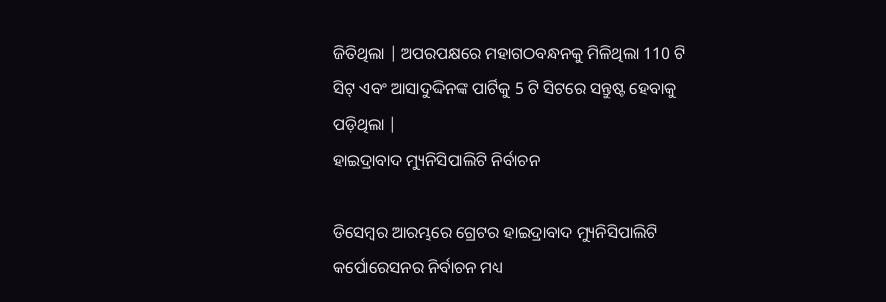ଜିତିଥିଲା | ଅପରପକ୍ଷରେ ମହାଗଠବନ୍ଧନକୁ ମିଳିଥିଲା 110 ଟି ସିଟ୍ ଏବଂ ଆସାଦୁଦ୍ଦିନଙ୍କ ପାର୍ଟିକୁ 5 ଟି ସିଟରେ ସନ୍ତୁଷ୍ଟ ହେବାକୁ ପଡ଼ିଥିଲା |
ହାଇଦ୍ରାବାଦ ମ୍ୟୁନିସିପାଲିଟି ନିର୍ବାଚନ

ଡିସେମ୍ବର ଆରମ୍ଭରେ ଗ୍ରେଟର ହାଇଦ୍ରାବାଦ ମ୍ୟୁନିସିପାଲିଟି କର୍ପୋରେସନର ନିର୍ବାଚନ ମଧ୍ୟ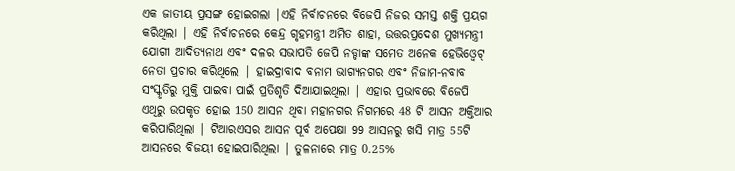ଏକ ଜାତୀୟ ପ୍ରସଙ୍ଗ ହୋଇଗଲା |ଏହି ନିର୍ବାଚନରେ ବିଜେପି ନିଜର ସମସ୍ତ ଶକ୍ତି ପ୍ରୟଗ କରିଥିଲା | ଏହି ନିର୍ବାଚନରେ କେନ୍ଦ୍ର ଗୃହମନ୍ତ୍ରୀ ଅମିତ ଶାହା, ଉତ୍ତରପ୍ରଦେଶ ମୁଖ୍ୟମନ୍ତ୍ରୀ ଯୋଗୀ ଆଦିତ୍ୟନାଥ ଏବଂ ଦଳର ସଭାପତି ଜେପି ନଡ୍ଡାଙ୍କ ସମେତ ଅନେକ ହେଭିଓ୍ୱେଟ୍ ନେତା ପ୍ରଚାର କରିଥିଲେ | ହାଇଦ୍ରାବାଦ ବନାମ ଭାଗ୍ୟନଗର ଏବଂ ନିଜାମ-ନବାବ ସଂସ୍କୃତିରୁ ମୁକ୍ତି ପାଇବା ପାଇଁ ପ୍ରତିଶୃତି ଦିଆଯାଇଥିଲା | ଏହାର ପ୍ରଭାବରେ ବିଜେପି ଏଥିରୁ ଉପକୃତ ହୋଇ 150 ଆସନ ଥିବା ମହାନଗର ନିଗମରେ 48 ଟି ଆସନ ଅକ୍ତିଆର କରିପାରିଥିଲା | ଟିଆରଏସର ଆସନ ପୂର୍ବ ଅପେକ୍ଷା 99 ଆସନରୁ ଖସି ମାତ୍ର 55ଟି ଆସନରେ ବିଜୟୀ ହୋଇପାରିଥିଲା | ତୁଳନାରେ ମାତ୍ର 0.25%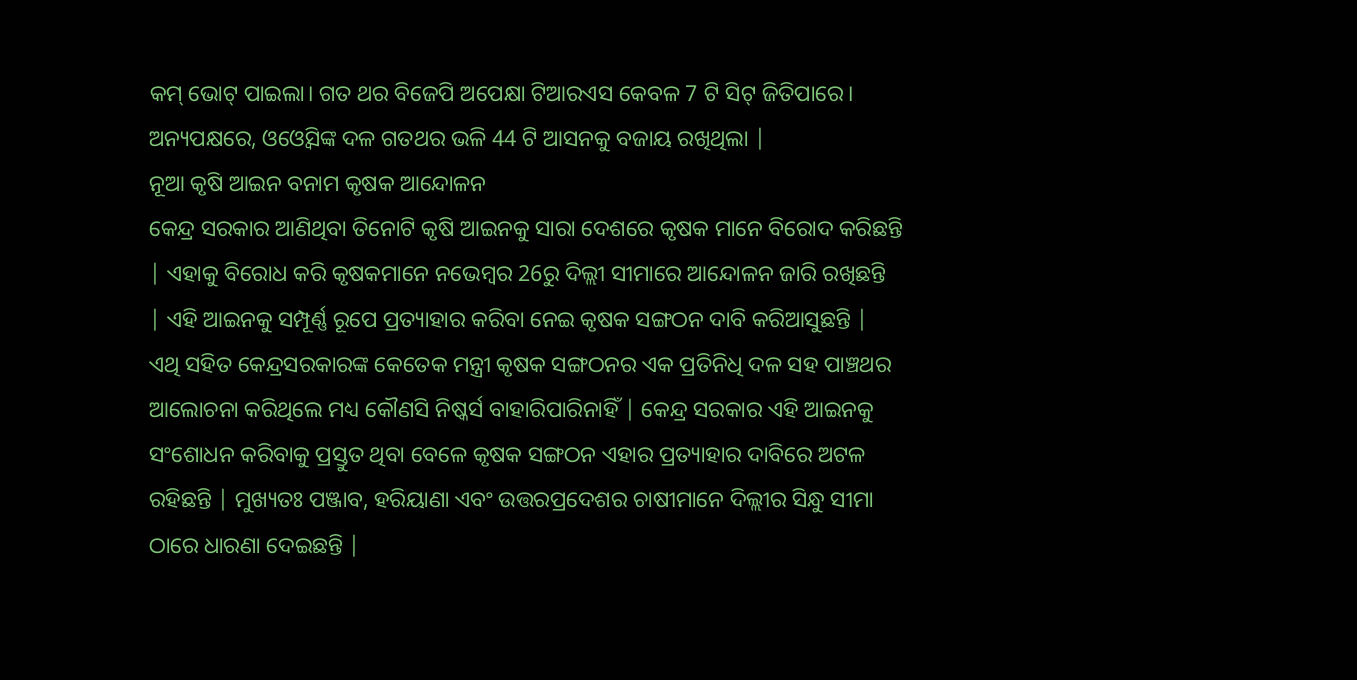କମ୍ ଭୋଟ୍ ପାଇଲା। ଗତ ଥର ବିଜେପି ଅପେକ୍ଷା ଟିଆରଏସ କେବଳ 7 ଟି ସିଟ୍ ଜିତିପାରେ। ଅନ୍ୟପକ୍ଷରେ, ଓଓ୍ୱେସିଙ୍କ ଦଳ ଗତଥର ଭଳି 44 ଟି ଆସନକୁ ବଜାୟ ରଖିଥିଲା |
ନୂଆ କୃଷି ଆଇନ ବନାମ କୃଷକ ଆନ୍ଦୋଳନ
କେନ୍ଦ୍ର ସରକାର ଆଣିଥିବା ତିନୋଟି କୃଷି ଆଇନକୁ ସାରା ଦେଶରେ କୃଷକ ମାନେ ବିରୋଦ କରିଛନ୍ତି | ଏହାକୁ ବିରୋଧ କରି କୃଷକମାନେ ନଭେମ୍ବର 26ରୁ ଦିଲ୍ଲୀ ସୀମାରେ ଆନ୍ଦୋଳନ ଜାରି ରଖିଛନ୍ତି | ଏହି ଆଇନକୁ ସମ୍ପୂର୍ଣ୍ଣ ରୂପେ ପ୍ରତ୍ୟାହାର କରିବା ନେଇ କୃଷକ ସଙ୍ଗଠନ ଦାବି କରିଆସୁଛନ୍ତି | ଏଥି ସହିତ କେନ୍ଦ୍ରସରକାରଙ୍କ କେତେକ ମନ୍ତ୍ରୀ କୃଷକ ସଙ୍ଗଠନର ଏକ ପ୍ରତିନିଧି ଦଳ ସହ ପାଞ୍ଚଥର ଆଲୋଚନା କରିଥିଲେ ମଧ୍ୟ କୌଣସି ନିଷ୍କର୍ସ ବାହାରିପାରିନାହିଁ | କେନ୍ଦ୍ର ସରକାର ଏହି ଆଇନକୁ ସଂଶୋଧନ କରିବାକୁ ପ୍ରସ୍ତୁତ ଥିବା ବେଳେ କୃଷକ ସଙ୍ଗଠନ ଏହାର ପ୍ରତ୍ୟାହାର ଦାବିରେ ଅଟଳ ରହିଛନ୍ତି | ମୁଖ୍ୟତଃ ପଞ୍ଜାବ, ହରିୟାଣା ଏବଂ ଉତ୍ତରପ୍ରଦେଶର ଚାଷୀମାନେ ଦିଲ୍ଲୀର ସିନ୍ଧୁ ସୀମା ଠାରେ ଧାରଣା ଦେଇଛନ୍ତି |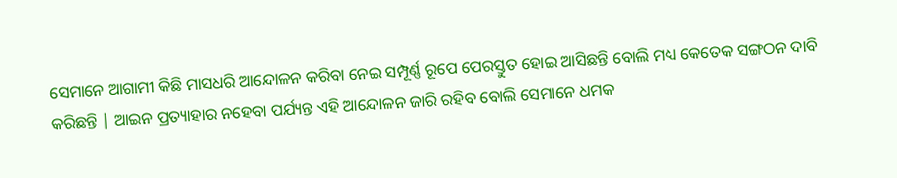ସେମାନେ ଆଗାମୀ କିଛି ମାସଧରି ଆନ୍ଦୋଳନ କରିବା ନେଇ ସମ୍ପୂର୍ଣ୍ଣ ରୂପେ ପେରସ୍ତୁତ ହୋଇ ଆସିଛନ୍ତି ବୋଲି ମଧ୍ୟ କେତେକ ସଙ୍ଗଠନ ଦାବି କରିଛନ୍ତି | ଆଇନ ପ୍ରତ୍ୟାହାର ନହେବା ପର୍ଯ୍ୟନ୍ତ ଏହି ଆନ୍ଦୋଳନ ଜାରି ରହିବ ବୋଲି ସେମାନେ ଧମକ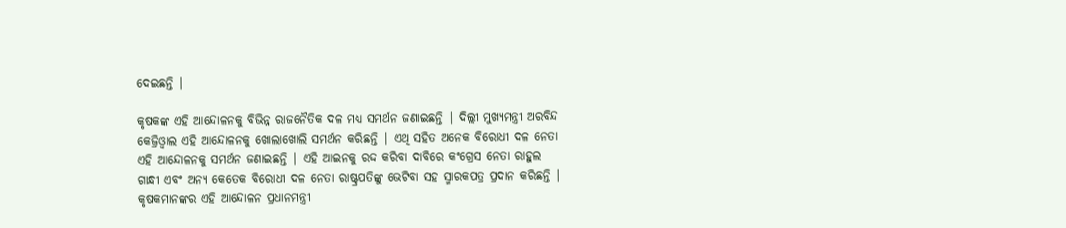ଦେଇଛନ୍ତି |

କୃଷକଙ୍କ ଏହି ଆନ୍ଦୋଳନକୁ ବିଭିନ୍ନ ରାଜନୈତିକ ଦଳ ମଧ୍ୟ ସମର୍ଥନ ଜଣାଇଛନ୍ତି | ଦିଲ୍ଲୀ ମୁଖ୍ୟମନ୍ତ୍ରୀ ଅରବିନ୍ଦ କେଜ୍ରିଓ୍ୱାଲ ଏହି ଆନ୍ଦୋଳନକୁ ଖୋଲାଖୋଲି ସମର୍ଥନ କରିଛନ୍ତି | ଏଥି ସହିତ ଅନେକ ବିରୋଧୀ ଦଳ ନେତା ଏହି ଆନ୍ଦୋଳନକୁ ସମର୍ଥନ ଜଣାଇଛନ୍ତି | ଏହି ଆଇନକୁ ରଦ୍ଦ କରିବା ଦାବିରେ କଂଗ୍ରେସ ନେତା ରାହୁଲ ଗାନ୍ଧୀ ଏବଂ ଅନ୍ୟ କେତେକ ବିରୋଧୀ ଦଳ ନେତା ରାଷ୍ଟ୍ରପତିଙ୍କୁ ଭେଟିବା ସହ ସ୍ମାରକପତ୍ର ପ୍ରଦାନ କରିଛନ୍ତି |
କୃଷକମାନଙ୍କର ଏହି ଆନ୍ଦୋଳନ ପ୍ରଧାନମନ୍ତ୍ରୀ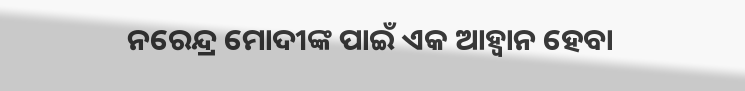ନରେନ୍ଦ୍ର ମୋଦୀଙ୍କ ପାଇଁ ଏକ ଆହ୍ୱାନ ହେବା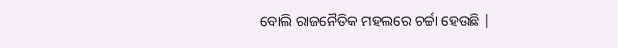ବୋଲି ରାଜନୈତିକ ମହଲରେ ଚର୍ଚ୍ଚା ହେଉଛି |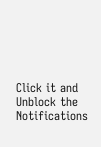Click it and Unblock the Notifications